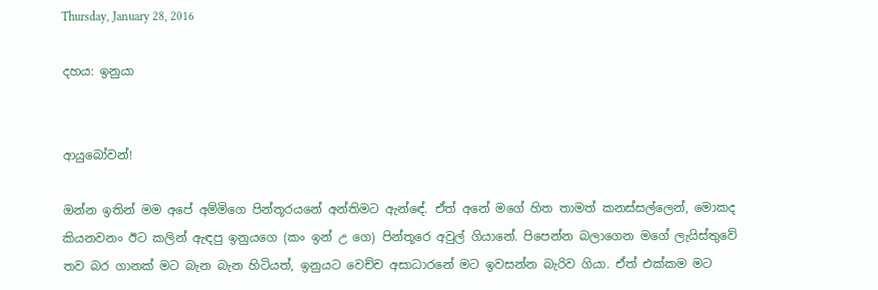Thursday, January 28, 2016

දහය: ඉනුයා


ආයුබෝවන්!

ඔන්න ඉතින් මම අපේ අම්මිගෙ පින්තූරයනේ අන්තිමට ඇන්ඳේ. ඒත් අනේ මගේ හිත තාමත් කනස්සල්ලෙන්, මොකද කියනවනං ඊට කලින් ඇඳපු ඉනුයගෙ (කං ඉන් උ ගෙ) පින්තූරෙ අවුල් ගියානේ. පිපෙන්න බලාගෙන මගේ ලැයිස්තුවේ තව බර ගානක් මට බැන බැන හිටියත්, ඉනුයට වෙච්ච අසාධාරනේ මට ඉවසන්න බැරිව ගියා. ඒත් එක්කම මට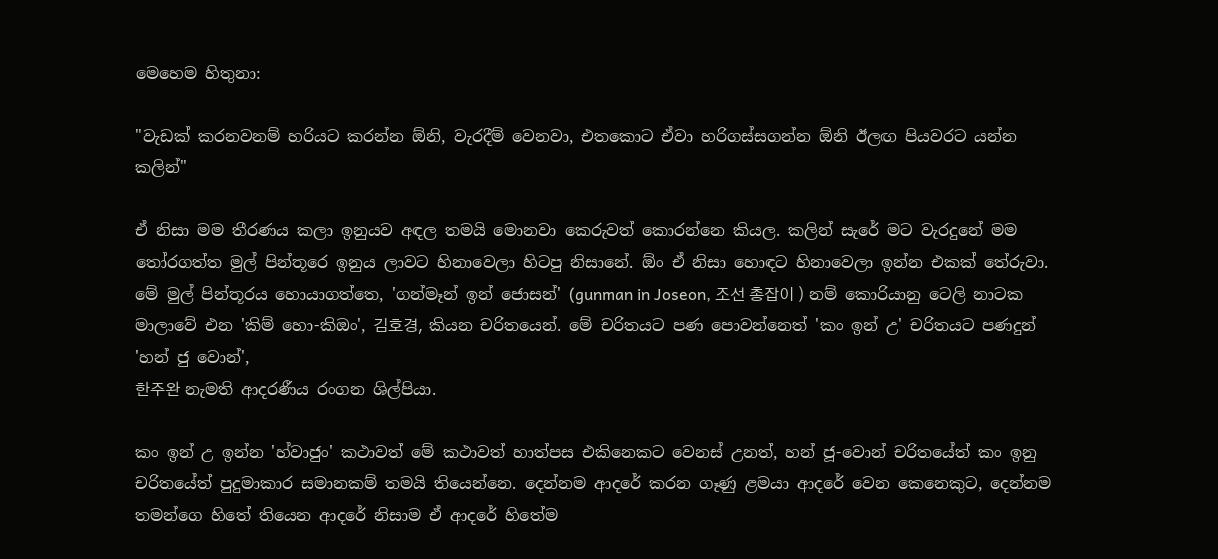මෙහෙම හිතුනා:

"වැඩක් කරනවනම් හරියට කරන්න ඕනි, වැරදීම් වෙනවා, එතකොට ඒවා හරිගස්සගන්න ඕනි ඊලඟ පියවරට යන්න කලින්"

ඒ නිසා මම තීරණය කලා ඉනුයව අඳල තමයි මොනවා කෙරුවත් කොරන්නෙ කියල. කලින් සැරේ මට වැරදුනේ මම තෝරගත්ත මුල් පින්තූරෙ ඉනුය ලාවට හිනාවෙලා හිටපු නිසානේ. ඕං ඒ නිසා හොඳට හිනාවෙලා ඉන්න එකක් තේරුවා. මේ මුල් පින්තූරය හොයාගත්තෙ, 'ගන්මෑන් ඉන් ජොසන්' (gunman in Joseon, 조선 총잡이 ) නම් කොරියානු ටෙලි නාටක මාලාවේ එන 'කිම් හො-කිඔං', 김호경, කියන චරිතයෙන්. මේ චරිතයට පණ පොවන්නෙත් 'කං ඉන් උ' චරිතයට පණදුන් 'හන් ජු වොන්',
한주완 නැමති ආදරණීය රංගන ශිල්පියා.

කං ඉන් උ ඉන්න 'හ්වාජුං' කථාවත් මේ කථාවත් හාත්පස එකිනෙකට වෙනස් උනත්, හන් ජූ-වොන් චරිතයේත් කං ඉනු චරිතයේත් පුදුමාකාර සමානකම් තමයි තියෙන්නෙ. දෙන්නම ආදරේ කරන ගෑණු ළමයා ආදරේ වෙන කෙනෙකුට, දෙන්නම තමන්ගෙ හිතේ තියෙන ආදරේ නිසාම ඒ ආදරේ හිතේම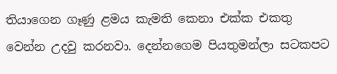තියාගෙන ගෑණු ළමය කැමති කෙනා එක්ක එකතු වෙන්න උදවු කරනවා. දෙන්නගෙම පියතුමන්ලා සටකපට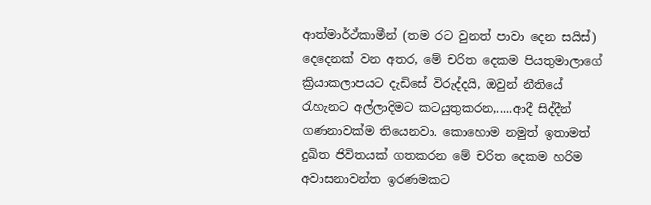ආත්මාර්ථ්කාමීන් (තම රට වුනත් පාවා දෙන සයිස්) දෙදෙනක් වන අතර, මේ චරිත දෙකම පියතුමාලාගේ ක්‍රියාකලාපයට දැඩිසේ විරුද්දයි, ඔවුන් නීතියේ රැහැනට අල්ලාදිමට කටයුතුකරන,.....ආදී සිද්දීන් ගණනාවක්ම තියෙනවා. කොහොම නමුත් ඉතාමත් දුඛිත ජිවිතයක් ගතකරන මේ චරිත දෙකම හරිම අවාසනාවන්ත ඉරණමකට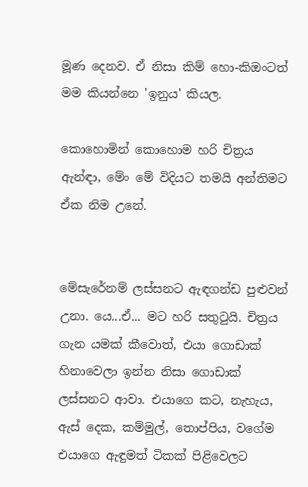මූණ දෙනව. ඒ නිසා කිම් හො-කිඔංටත් මම කියන්නෙ 'ඉනුය' කියල.

කොහොමින් කොහොම හරි චිත්‍රය ඇන්ඳා, මේං මේ විදියට තමයි අන්තිමට ඒක නිම උනේ.


මේසැරේනම් ලස්සනට ඇඳගන්ඩ පුළුවන් උනා. යෙ...ඒ... මට හරි සතුටුයි. චිත්‍රය ගැන යමක් කීවොත්, එයා ගොඩාක් හිනාවෙලා ඉන්න නිසා ගොඩාක් ලස්සනට ආවා. එයාගෙ කට, නැහැය, ඇස් දෙක, කම්මුල්, තොප්පිය, වගේම එයාගෙ ඇඳුමත් ටිකක් පිළිවෙලට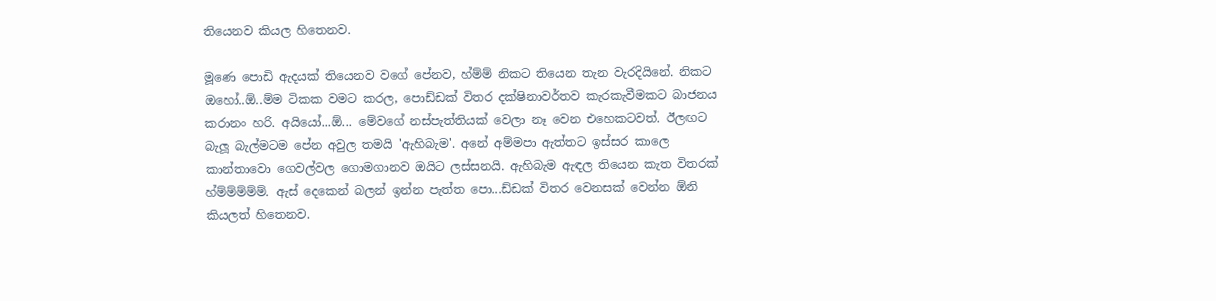තියෙනව කියල හිතෙනව.

මූණෙ පොඩි ඇදයක් තියෙනව වගේ පේනව, හ්ම්ම් නිකට තියෙන තැන වැරදියිනේ. නිකට ඔහෝ..ඕ..ම්ම ටිකක වමට කරල, පොඩ්ඩක් විතර දක්ෂිනාවර්තව කැරකැවීමකට බාජනය කරානං හරි. අයියෝ...ඕ... මේවගේ නස්පැත්තියක් වෙලා නෑ වෙන එහෙකටවත්. ඊලඟට බැලූ බැල්මටම පේන අවුල තමයි 'ඇහිබැම'. අනේ අම්මපා ඇත්තට ඉස්සර කාලෙ කාන්තාවො ගෙවල්වල ගොමගානව ඔයිට ලස්සනයි. ඇහිබැම ඇඳල තියෙන කැත විතරක් හ්ම්ම්ම්ම්ම්. ඇස් දෙකෙන් බලන් ඉන්න පැත්ත පො...ඩ්ඩක් විතර වෙනසක් වෙන්න ඕනි කියලත් හිතෙනව.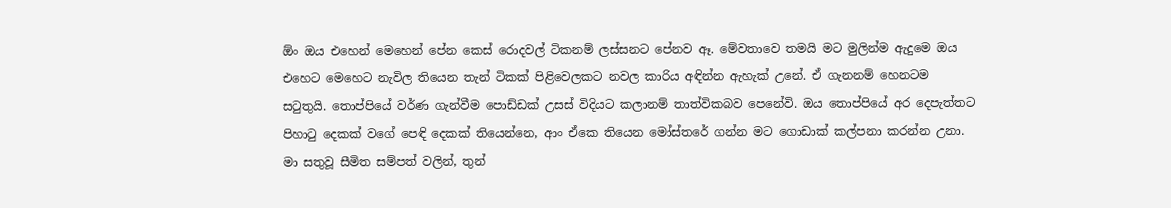ඕං ඔය එහෙන් මෙහෙන් පේන කෙස් රොදවල් ටිකනම් ලස්සනට පේනව ඈ. මේවතාවෙ තමයි මට මුලින්ම ඇදුමෙ ඔය එහෙට මෙහෙට නැවිල තියෙන තැන් ටිකක් පිළිවෙලකට නවල කාරිය අඳින්න ඇහැක් උනේ. ඒ ගැනනම් හෙනටම සටුතුයි. තොප්පියේ වර්ණ ගැන්වීම පොඩ්ඩක් උසස් විදියට කලානම් තාත්විකබව පෙනේවි. ඔය තොප්පියේ අර දෙපැත්තට පිහාටු දෙකක් වගේ පෙඳි දෙකක් තියෙන්නෙ, ආං ඒකෙ තියෙන මෝස්තරේ ගන්න මට ගොඩාක් කල්පනා කරන්න උනා. මා සතුවූ සීමිත සම්පත් වලින්, තුන්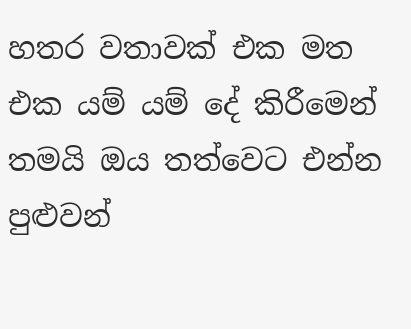හතර වතාවක් එක මත එක යම් යම් දේ කිරීමෙන් තමයි ඔය තත්වෙට එන්න පුළුවන්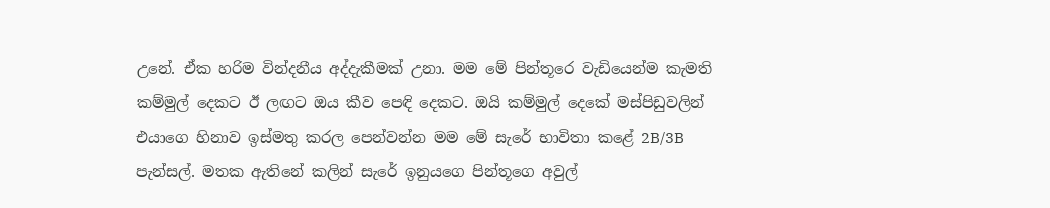උනේ. ඒක හරිම වින්දනීය අද්දැකීමක් උනා. මම මේ පින්තූරෙ වැඩියෙන්ම කැමති කම්මුල් දෙකට ඊ ලඟට ඔය කීව පෙඳි දෙකට. ඔයි කම්මුල් දෙකේ මස්පිඩුවලින් එයාගෙ හිනාව ඉස්මතු කරල පෙන්වන්න මම මේ සැරේ භාවිතා කළේ 2B/3B පැන්සල්. මතක ඇතිනේ කලින් සැරේ ඉනුයගෙ පින්තූගෙ අවුල්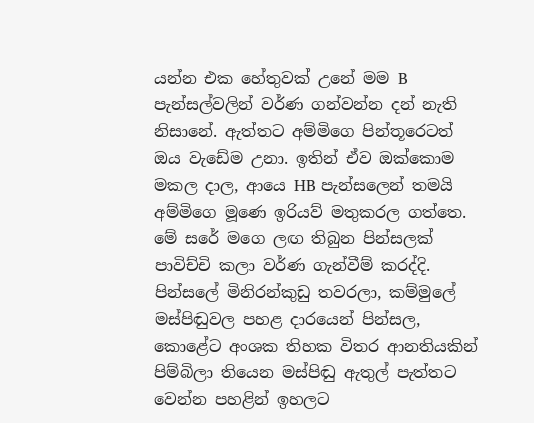යන්න එක හේතුවක් උනේ මම B පැන්සල්වලින් වර්ණ ගන්වන්න දන් නැති නිසානේ. ඇත්තට අම්මිගෙ පින්තූරෙටත් ඔය වැඩේම උනා. ඉතින් ඒව ඔක්කොම මකල දාල, ආයෙ HB පැන්සලෙන් තමයි අම්මිගෙ මූණෙ ඉරියව් මතුකරල ගත්තෙ. මේ සරේ මගෙ ලඟ තිබුන පින්සලක් පාවිච්චි කලා වර්ණ ගැන්වීම් කරද්දි. පින්සලේ මිනිරන්කුඩු තවරලා, කම්මුලේ මස්පිඬුවල පහළ දාරයෙන් පින්සල, කොළේට අංශක තිහක විතර ආනතියකින් පිම්බිලා තියෙන මස්පිඬු ඇතුල් පැත්තට වෙන්න පහළින් ඉහලට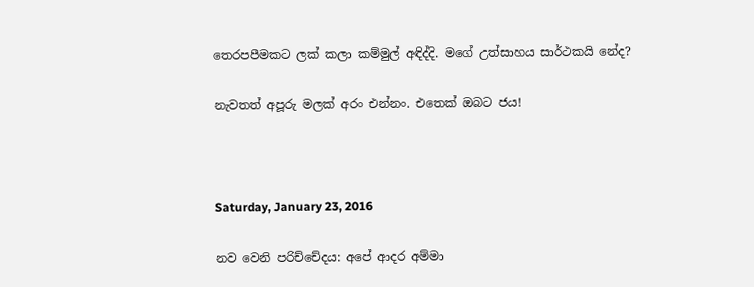තෙරපපීමකට ලක් කලා කම්මුල් අඳිද්දි. මගේ උත්සාහය සාර්ථකයි නේද?

නැවතත් අපූරු මලක් අරං එන්නං. එතෙක් ඔබට ජය!



Saturday, January 23, 2016

නව වෙනි පරිච්චේදය: අපේ ආදර අම්මා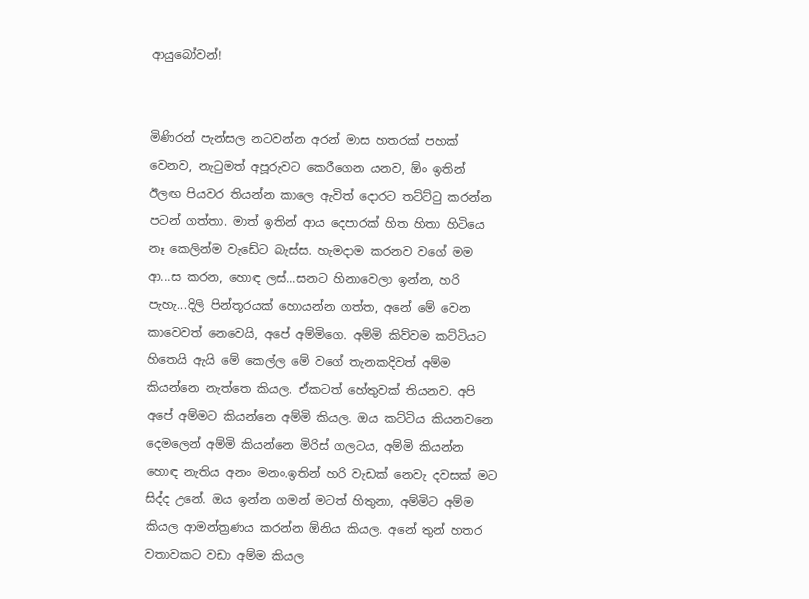ආයුබෝවන්!


මිණිරන් පැන්සල නටවන්න අරන් මාස හතරක් පහක් වෙනව, නැටුමත් අපූරුවට කෙරීගෙන යනව, ඕං ඉතින් ඊලඟ පියවර තියන්න කාලෙ ඇවිත් දොරට තට්ට්ටු කරන්න පටන් ගත්තා. මාත් ඉතින් ආය දෙපාරක් හිත හිතා හිටියෙ නෑ කෙලින්ම වැඩේට බැස්ස. හැමදාම කරනව වගේ මම ආ...ස කරන, හොඳ ලස්...සනට හිනාවෙලා ඉන්න, හරි පැහැ...දිලි පින්තූරයක් හොයන්න ගත්ත, අනේ මේ වෙන කාවෙවත් නෙවෙයි, අපේ අම්මිගෙ. අම්මි කිව්වම කට්ටියට හිතෙයි ඇයි මේ කෙල්ල මේ වගේ තැනකදිවත් අම්ම කියන්නෙ නැත්තෙ කියල. ඒකටත් හේතුවක් තියනව. අපි අපේ අම්මට කියන්නෙ අම්මි කියල. ඔය කට්ටිය කියනවනෙ දෙමලෙන් අම්මි කියන්නෙ මිරිස් ගලටය, අම්මි කියන්න හොඳ නැතිය අනං මනං.ඉතින් හරි වැඩක් නෙවැ දවසක් මට සිද්ද උනේ. ඔය ඉන්න ගමන් මටත් හිතුනා, අම්මිට අම්ම කියල ආමන්ත්‍රණය කරන්න ඕනිය කියල. අනේ තුන් හතර වතාවකට වඩා අම්ම කියල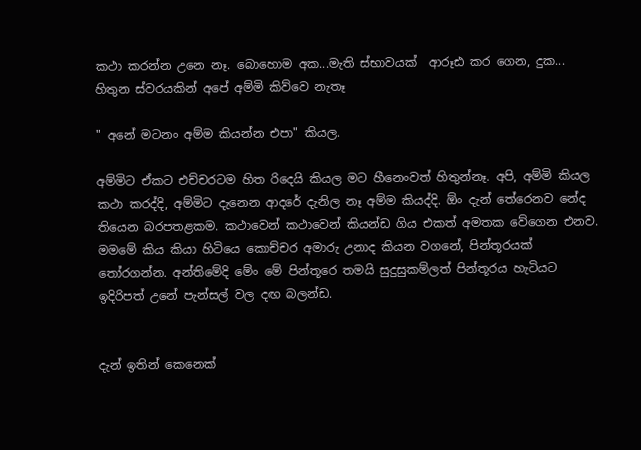කථා කරන්න උනෙ නෑ. බොහොම අක...මැති ස්භාවයක්  ආරූඪ කර ගෙන, දුක... හිතුන ස්වරයකින් අපේ අම්මි කිව්වෙ නැතෑ

" අනේ මටනං අම්ම කියන්න එපා" කියල.

අම්මිට ඒකට එච්චරටම හිත රිදෙයි කියල මට හීනෙංවත් හිතුන්නෑ. අපි, අම්මි කියල කථා කරද්දි, අම්මිට දැනෙන ආදරේ දැනිල නෑ අම්ම කියද්දි. ඕං දැන් තේරෙනව නේද තියෙන බරපතළකම. කථාවෙන් කථාවෙන් කියන්ඩ ගිය එකත් අමතක වේගෙන එනව. මමමේ කිය කියා හිටියෙ කොච්චර අමාරු උනාද කියන වගනේ, පින්තූරයක් තෝරගන්න. අන්තිමේදි මේං මේ පින්තූරෙ තමයි සුදුසුකම්ලත් පින්තූරය හැටියට ඉදිරිපත් උනේ පැන්සල් වල දඟ බලන්ඩ.


දැන් ඉතින් කෙනෙක්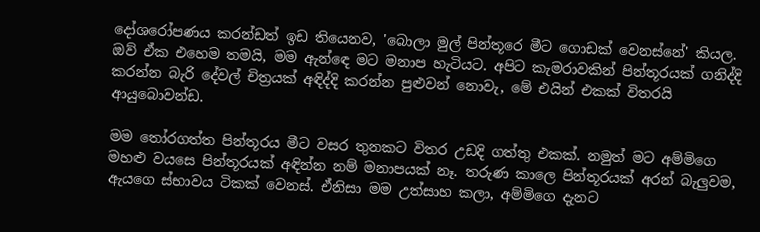දෝශරෝපණය කරන්ඩත් ඉඩ තියෙනව, 'බොලා මුල් පින්තූරෙ මීට ගොඩක් වෙනස්නේ' කියල. ඔව් ඒක එහෙම තමයි, මම ඇන්ඳෙ මට මනාප හැටියට. අපිට කැමරාවකින් පින්තූරයක් ගනිද්දි කරන්න බැරි දේවල් චිත්‍රයක් අඳිද්දි කරන්න පුළුවන් නොවැ, මේ එයින් එකක් විතරයි ආයුබොවන්ඩ.

මම තෝරගත්ත පින්තූරය මීට වසර තුනකට විතර උඩදි ගත්තු එකක්. නමුත් මට අම්මිගෙ මහළු වයසෙ පින්තූරයක් අඳින්න නම් මනාපයක් නෑ. තරුණ කාලෙ පින්තූරයක් අරන් බැලුවම, ඇයගෙ ස්භාවය ටිකක් වෙනස්. ඒනිසා මම උත්සාහ කලා, අම්මිගෙ දැනට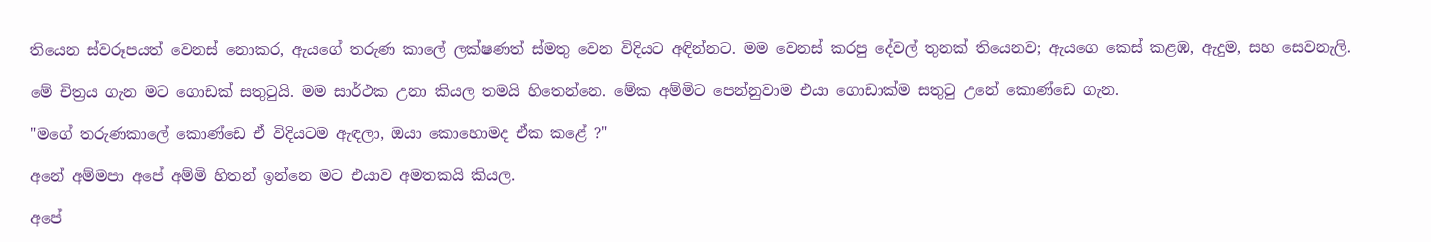තියෙන ස්වරූපයත් වෙනස් නොකර, ඇයගේ තරුණ කාලේ ලක්ෂණත් ස්මතු වෙන විදියට අඳින්නට. මම වෙනස් කරපු දේවල් තුනක් තියෙනව; ඇයගෙ කෙස් කළඹ, ඇදුම, සහ සෙවනැලි.

මේ චිත්‍රය ගැන මට ගොඩක් සතුටුයි. මම සාර්ථක උනා කියල තමයි හිතෙන්නෙ. මේක අම්මිට පෙන්නුවාම එයා ගොඩාක්ම සතුටු උනේ කොණ්ඩෙ ගැන.

"මගේ තරුණකාලේ කොණ්ඩෙ ඒ විදියටම ඇඳලා, ඔයා කොහොමද ඒක කළේ ?"

අනේ අම්මපා අපේ අම්මි හිතන් ඉන්නෙ මට එයාව අමතකයි කියල.

අපේ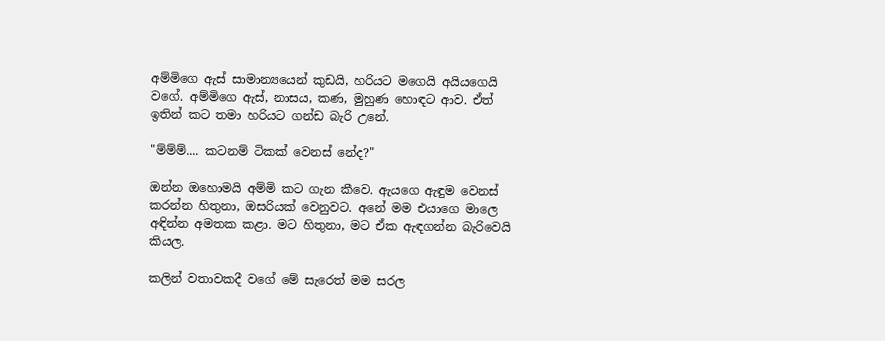අම්මිගෙ ඇස් සාමාන්‍යයෙන් කුඩයි, හරියට මගෙයි අයියගෙයි වගේ. අම්මිගෙ ඇස්, නාසය, කණ, මුහුණ හොඳට ආව. ඒත් ඉතින් කට තමා හරියට ගන්ඩ බැරි උනේ.

"ම්ම්ම්.... කටනම් ටිකක් වෙනස් නේද?"

ඔන්න ඔහොමයි අම්මි කට ගැන කීවෙ. ඇයගෙ ඇඳුම වෙනස් කරන්න හිතුනා, ඔසරියක් වෙනුවට. අනේ මම එයාගෙ මාලෙ අඳින්න අමතක කළා. මට හිතුනා, මට ඒක ඇඳගන්න බැරිවෙයි කියල.

කලින් වතාවකදී වගේ මේ සැරෙත් මම සරල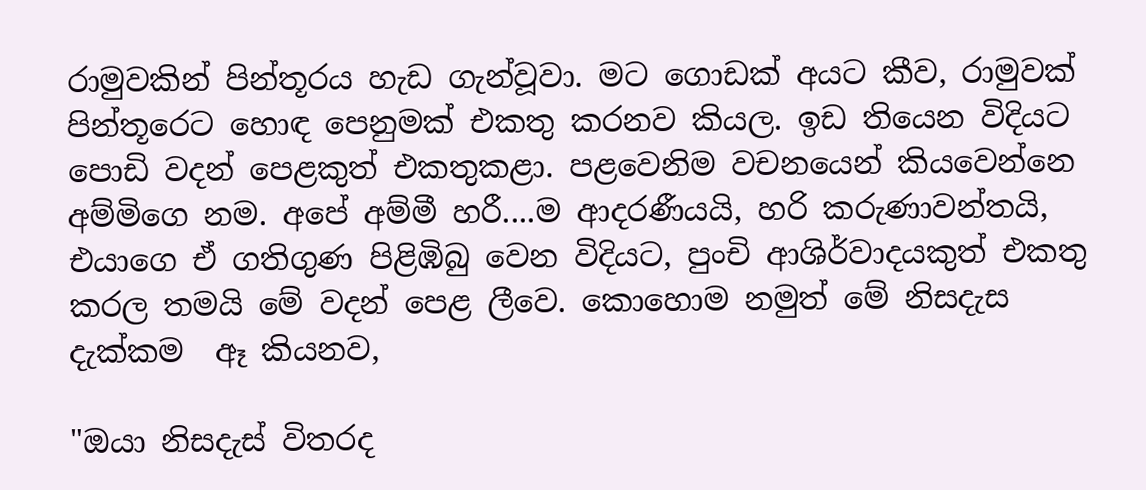රාමුවකින් පින්තූරය හැඩ ගැන්වූවා. මට ගොඩක් අයට කීව, රාමුවක් පින්තූරෙට හොඳ පෙනුමක් එකතු කරනව කියල. ඉඩ තියෙන විදියට පොඩි වදන් පෙළකුත් එකතුකළා. පළවෙනිම වචනයෙන් කියවෙන්නෙ අම්මිගෙ නම. අපේ අම්මී හරී....ම ආදරණීයයි, හරි කරුණාවන්තයි, එයාගෙ ඒ ගතිගුණ පිළිඹිබු වෙන විදියට, පුංචි ආශිර්වාදයකුත් එකතු කරල තමයි මේ වදන් පෙළ ලීවෙ. කොහොම නමුත් මේ නිසදැස දැක්කම  ඈ කියනව,

"ඔයා නිසදැස් විතරද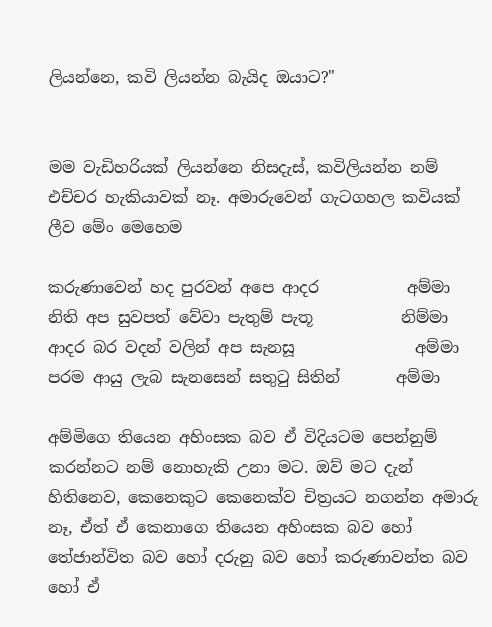ලියන්නෙ, කවි ලියන්න බැයිද ඔයාට?"


මම වැඩිහරියක් ලියන්නෙ නිසදැස්, කවිලියන්න නම් එච්චර හැකියාවක් නෑ. අමාරුවෙන් ගැටගහල කවියක් ලීව මේං මෙහෙම

කරුණාවෙන් හද පුරවන් අපෙ ආදර           අම්මා
නිති අප සුවපත් වේවා පැතුම් පැතූ           නිම්මා
ආදර බර වදන් වලින් අප සැනසූ               අම්මා
පරම ආයු ලැබ සැනසෙන් සතුටු සිතින්       අම්මා

අම්මිගෙ තියෙන අහිංසක බව ඒ විදියටම පෙන්නුම් කරන්නට නම් නොහැකි උනා මට. ඔව් මට දැන් හිතිනෙව, කෙනෙකුට කෙනෙක්ව චිත්‍රයට නගන්න අමාරු නෑ, ඒත් ඒ කෙනාගෙ තියෙන අහිංසක බව හෝ තේජාන්විත බව හෝ දරුනු බව හෝ කරුණාවන්ත බව හෝ ඒ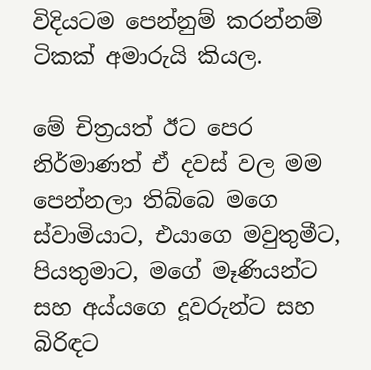විදියටම පෙන්නුම් කරන්නම් ටිකක් අමාරුයි කියල.

මේ චිත්‍රයත් ඊට පෙර නිර්මාණත් ඒ දවස් වල මම පෙන්නලා තිබ්බෙ මගෙ ස්වාමියාට, එයාගෙ මවුතුමීට, පියතුමාට, මගේ මෑණියන්ට සහ අය්යගෙ දූවරුන්ට සහ බිරිඳට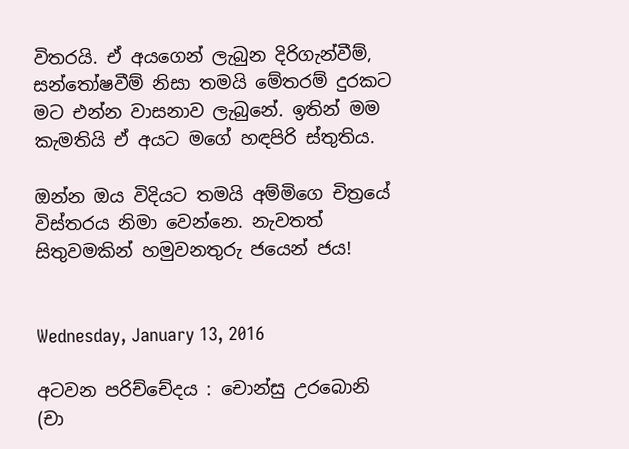විතරයි. ඒ අයගෙන් ලැබුන දිරිගැන්වීම්, සන්තෝෂවීම් නිසා තමයි මේතරම් දුරකට මට එන්න වාසනාව ලැබුනේ. ඉතින් මම කැමතියි ඒ අයට මගේ හඳපිරි ස්තුතිය.

ඔන්න ඔය විදියට තමයි අම්මිගෙ චිත්‍රයේ විස්තරය නිමා වෙන්නෙ. නැවතත් සිතුවමකින් හමුවනතුරු ජයෙන් ජය!


Wednesday, January 13, 2016

අටවන පරිච්චේදය : චොන්සු උරබොනි (චා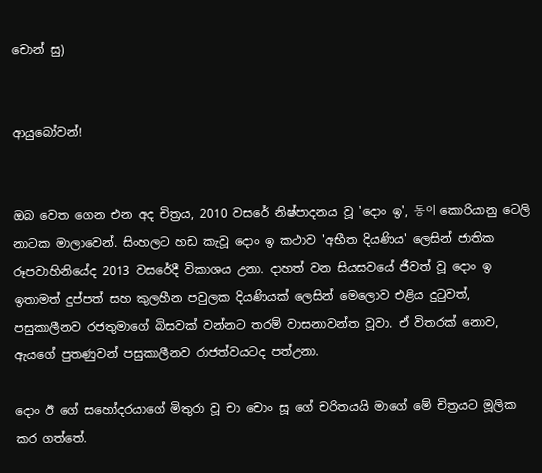චොන් සු)


ආයුබෝවන්!


ඔබ වෙත ගෙන එන අද චිත්‍රය, 2010 වසරේ නිෂ්පාදනය වූ 'දොං ඉ', 동이 කොරියානු ටෙලි නාටක මාලාවෙන්. සිංහලට හඩ කැවූ දොං ඉ කථාව 'අභීත දියණිය' ලෙසින් ජාතික රූපවාහිනියේද 2013 වසරේදී විකාශය උනා. දාහත් වන සියසවයේ ජීවත් වූ දොං ඉ ඉතාමත් දුප්පත් සහ කුලහීන පවුලක දියණියක් ලෙසින් මෙලොව එළිය දුටුවත්, පසුකාලීනව රජතුමාගේ බිසවක් වන්නට තරම් වාසනාවන්ත වූවා. ඒ විතරක් නොව, ඇයගේ පුතණුවන් පසුකාලීනව රාජත්වයටද පත්උනා.

දොං ඊ ගේ සහෝදරයාගේ මිතුරා වූ චා චොං සූ ගේ චරිතයයි මාගේ මේ චිත්‍රයට මූලික කර ගත්තේ.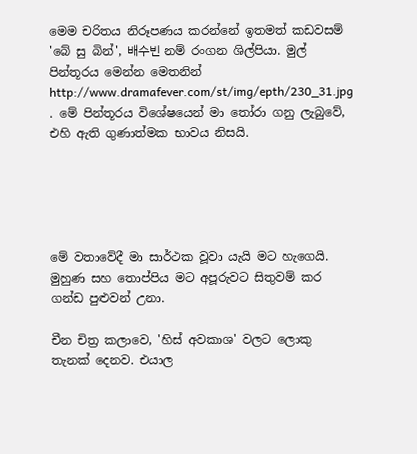මෙම චරිතය නිරූපණය කරන්නේ ඉතමත් කඩවසම් 'බේ සු බින්', 배수빈 නම් රංගන ශිල්පියා. මුල් පින්තූරය මෙන්න මෙතනින් http://www.dramafever.com/st/img/epth/230_31.jpg . මේ පින්තූරය විශේෂයෙන් මා තෝරා ගනු ලැබුවේ, එහි ඇති ගුණාත්මක භාවය නිසයි.





මේ වතාවේදී මා සාර්ථක වූවා යැයි මට හැගෙයි. මුහුණ සහ තොප්පිය මට අපූරුවට සිතුවම් කර ගන්ඩ පුළුවන් උනා.

චීන චිත්‍ර කලාවෙ, 'හිස් අවකාශ' වලට ලොකු තැනක් දෙනව. එයාල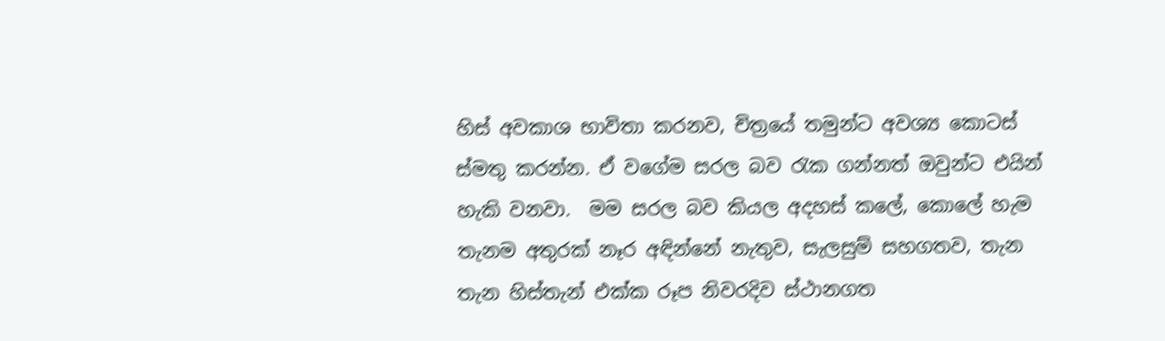හිස් අවකාශ භාවිතා කරනව, චිත්‍රයේ තමුන්ට අවශ්‍ය කොටස් ස්මතු කරන්න. ඒ වගේම සරල බව රැක ගන්නත් ඔවුන්ට එයින් හැකි වනවා.  මම සරල බව කියල අදහස් කලේ, කොලේ හැම තැනම අතුරක් නෑර අඳින්නේ නැතුව, සැලසුම් සහගතව, තැන තැන හිස්තැන් එක්ක රූප නිවරදිව ස්ථානගත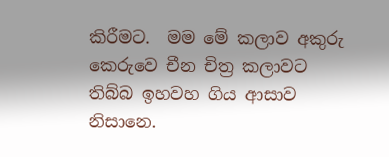කිරීමට.  මම මේ කලාව අකුරු කෙරුවෙ චීන චිත්‍ර කලාවට තිබ්බ ඉහවහ ගිය ආසාව නිසානෙ.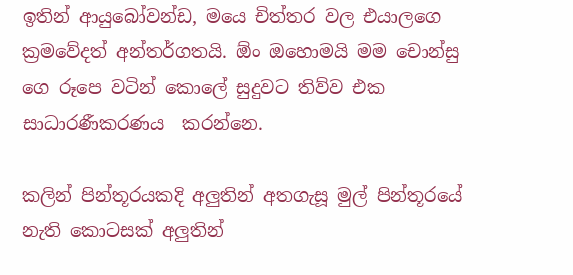ඉතින් ආයුබෝවන්ඩ, මයෙ චිත්‍තර වල එයාලගෙ ක්‍රමවේදත් අන්තර්ගතයි. ඕං ඔහොමයි මම චොන්සු ගෙ රූපෙ වටින් කොලේ සුදුවට තිව්ව එක සාධාරණීකරණය  කරන්නෙ.

කලින් පින්තූරයකදි අලුතින් අතගැසූ මුල් පින්තූරයේ නැති කොටසක් අලුතින්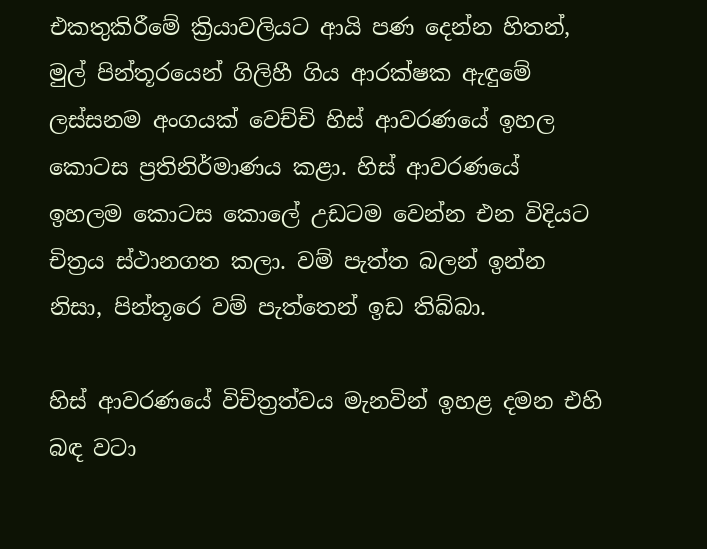එකතුකිරීමේ ක්‍රියාවලියට ආයි පණ දෙන්න හිතන්, මුල් පින්තූරයෙන් ගිලිහී ගිය ආරක්ෂක ඇඳුමේ ලස්සනම අංගයක් වෙච්චි හිස් ආවරණයේ ඉහල කොටස ප්‍රතිනිර්මාණය කළා. හිස් ආවරණයේ ඉහලම කොටස කොලේ උඩටම වෙන්න එන විදියට චිත්‍රය ස්ථානගත කලා. වම් පැත්ත බලන් ඉන්න නිසා, පින්තූරෙ වම් පැත්තෙන් ඉඩ තිබ්බා.

හිස් ආවරණයේ විචිත්‍රත්වය මැනවින් ඉහළ දමන එහි බඳ වටා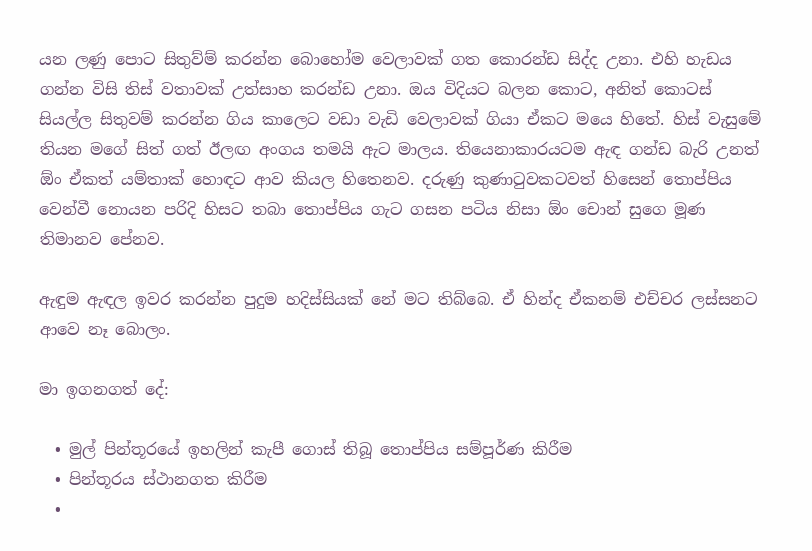යන ලණු පොට සිතුව්ම් කරන්න බොහෝම වෙලාවක් ගත කොරන්ඩ සිද්ද උනා. එහි හැඩය ගන්න විසි තිස් වතාවක් උත්සාහ කරන්ඩ උනා. ඔය විදියට බලන කොට, අනිත් කොටස් සියල්ල සිතුවම් කරන්න ගිය කාලෙට වඩා වැඩි වෙලාවක් ගියා ඒකට මයෙ හිතේ. හිස් වැසුමේ තියන මගේ සිත් ගත් ඊලඟ අංගය තමයි ඇට මාලය. තියෙනාකාරයටම ඇඳ ගන්ඩ බැරි උනත් ඕං ඒකත් යම්තාක් හොඳට ආව කියල හිතෙනව. දරුණු කුණාටුවකටවත් හිසෙන් තොප්පිය වෙන්වී නොයන පරිදි හිසට තබා තොප්පිය ගැට ගසන පටිය නිසා ඕං චොන් සුගෙ මූණ තිමානව පේනව.

ඇඳුම ඇඳල ඉවර කරන්න පුදුම හදිස්සියක් නේ මට තිබ්බෙ. ඒ හින්ද ඒකනම් එච්චර ලස්සනට ආවෙ නෑ බොලං.

මා ඉගනගත් දේ:

  • මුල් පින්තූරයේ ඉහලින් කැපී ගොස් තිබූ තොප්පිය සම්පූර්ණ කිරීම
  • පින්තූරය ස්ථානගත කිරීම
  •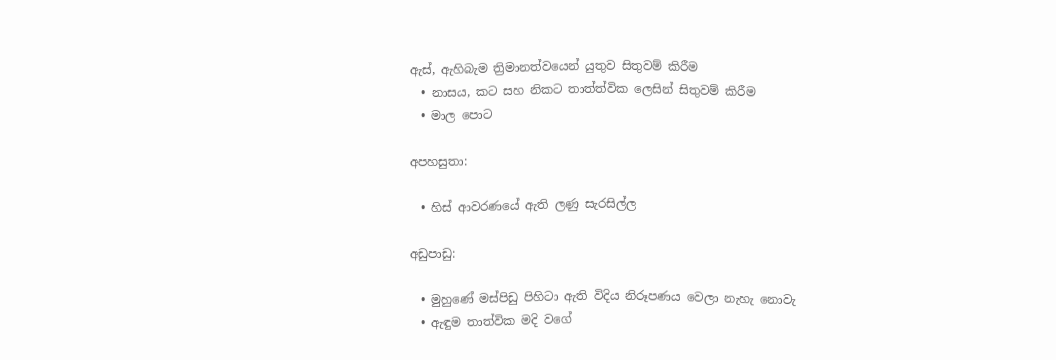ඇස්, ඇහිබැම ත්‍රිමානත්වයෙන් යුතුව සිතුවම් කිරීම
  • නාසය, කට සහ නිකට තාත්ත්වික ලෙසින් සිතුවම් කිරීම
  • මාල පොට

අපහසුතා:

  • හිස් ආවරණයේ ඇති ලණු සැරසිල්ල

අඩුපාඩු:

  • මුහුණේ මස්පිඩු පිහිටා ඇති විදිය නිරූපණය වෙලා නැහැ නොවැ
  • ඇඳුම තාත්වික මදි වගේ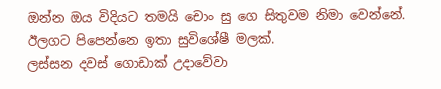ඔන්න ඔය විදියට තමයි චොං සු ගෙ සිතුවම නිමා වෙන්නේ. ඊලගට පිපෙන්නෙ ඉතා සුවිශේෂී මලක්.
ලස්සන දවස් ගොඩාක් උදාවේවා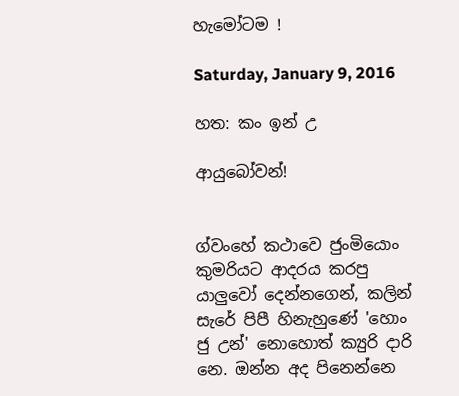හැමෝටම !

Saturday, January 9, 2016

හත: කං ඉන් උ

ආයුබෝවන්!


ග්වංහේ කථාවෙ ජුංමියොං කුමරියට ආදරය කරපු යාලුවෝ දෙන්නගෙන්, කලින් සැරේ පිපී හිනැහුණේ 'හොං ජු උන්' නොහොත් ක්‍යුරි දාරි නෙ. ඔන්න අද පිනෙන්නෙ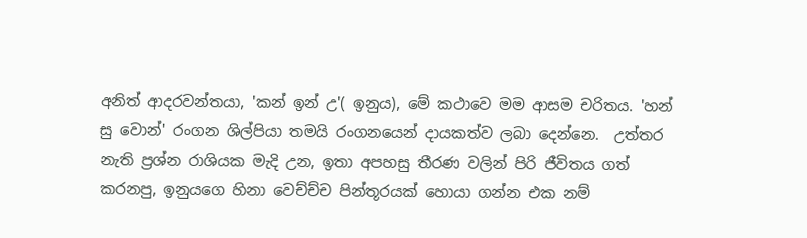අනිත් ආදරවන්තයා, 'කන් ඉන් උ'( ඉනුය), මේ කථාවෙ මම ආසම චරිතය. 'හන් සු වොන්' රංගන ශිල්පියා තමයි රංගනයෙන් දායකත්ව ලබා දෙන්නෙ.  උත්තර නැති ප්‍රශ්න රාශියක මැදි උන, ඉතා අපහසු තීරණ වලින් පිරි ජීවිතය ගත් කරනපු, ඉනුයගෙ හිනා වෙච්ච්ච පින්තූරයක් හොයා ගන්න එක නම්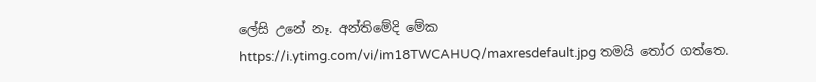ලේසි උනේ නෑ. අන්තිමේදි මේක
https://i.ytimg.com/vi/im18TWCAHUQ/maxresdefault.jpg තමයි තෝර ගත්තෙ.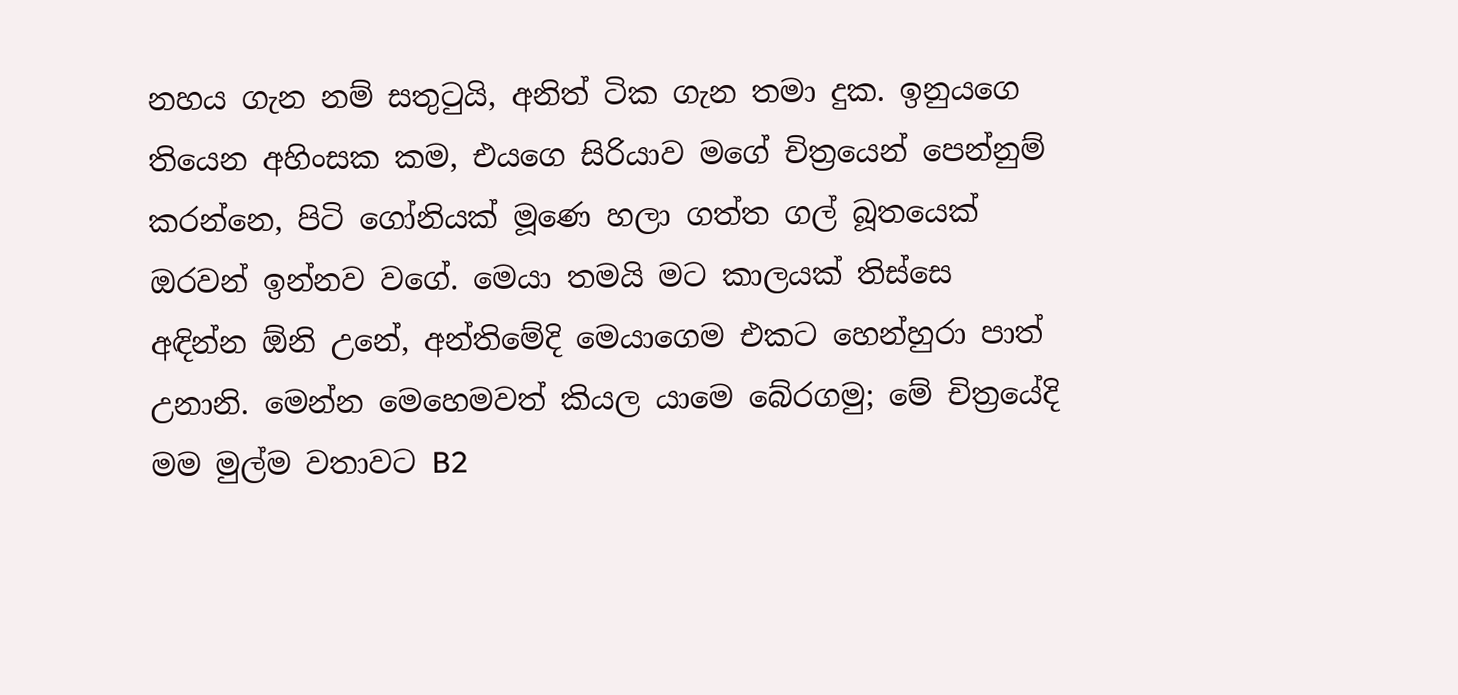නහය ගැන නම් සතුටුයි, අනිත් ටික ගැන තමා දුක. ඉනුයගෙ තියෙන අහිංසක කම, එයගෙ සිරියාව මගේ චිත්‍රයෙන් පෙන්නුම් කරන්නෙ, පිටි ගෝනියක් මූණෙ හලා ගත්ත ගල් බූතයෙක් ඔරවන් ඉන්නව වගේ. මෙයා තමයි මට කාලයක් තිස්සෙ අඳින්න ඕනි උනේ, අන්තිමේදි මෙයාගෙම එකට හෙන්හුරා පාත් උනානි. මෙන්න මෙහෙමවත් කියල යාමෙ බේරගමු; මේ චිත්‍රයේදි මම මුල්ම වතාවට B2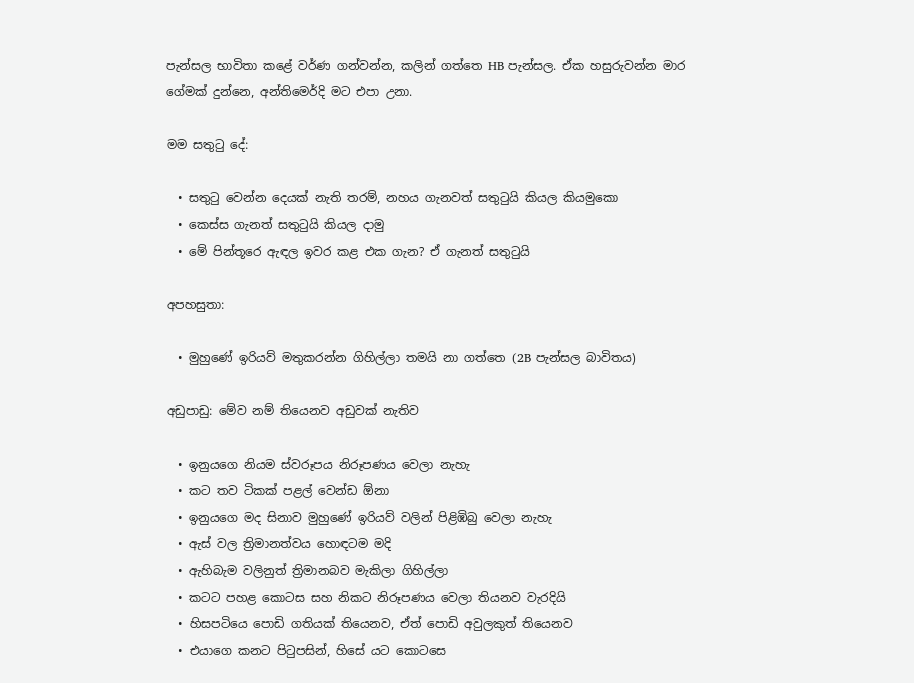පැන්සල භාවිතා කළේ වර්ණ ගන්වන්න, කලින් ගත්තෙ HB පැන්සල. ඒක හසුරුවන්න මාර ගේමක් දුන්නෙ, අන්තිමෙර්දි මට එපා උනා.

මම සතුටු දේ:

  • සතුටු වෙන්න දෙයක් නැති තරම්, නහය ගැනවත් සතුටුයි කියල කියමුකො
  • කෙස්ස ගැනත් සතුටුයි කියල දාමු
  • මේ පින්තූරෙ ඇඳල ඉවර කළ එක ගැන? ඒ ගැනත් සතුටුයි

අපහසුතා:

  • මුහුණේ ඉරියව් මතුකරන්න ගිහිල්ලා තමයි නා ගත්තෙ (2B පැන්සල බාවිතය)

අඩුපාඩු: මේව නම් තියෙනව අඩුවක් නැතිව

  • ඉනුයගෙ නියම ස්වරූපය නිරූපණය වෙලා නැහැ
  • කට තව ටිකක් පළල් වෙන්ඩ ඕනා
  • ඉනුයගෙ මද සිනාව මුහුණේ ඉරියව් වලින් පිළිඹිබු වෙලා නැහැ
  • ඇස් වල ත්‍රිමානත්වය හොඳටම මදි
  • ඇහිබැම වලිනුත් ත්‍රිමානබව මැකිලා ගිහිල්ලා
  • කටට පහළ කොටස සහ නිකට නිරූපණය වෙලා තියනව වැරදියි
  • හිසපටියෙ පොඩි ගතියක් තියෙනව, ඒත් පොඩි අවුලකුත් තියෙනව
  • එයාගෙ කනට පිටුපසින්, හිසේ යට කොටසෙ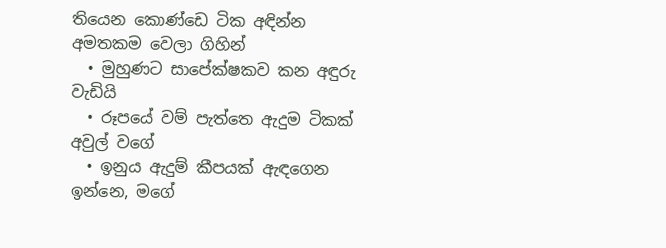තියෙන කොණ්ඩෙ ටික අඳින්න අමතකම වෙලා ගිහින්
  • මුහුණට සාපේක්ෂකව කන අඳුරු වැඩියි
  • රූපයේ වම් පැත්තෙ ඇදුම ටිකක් අවුල් වගේ
  • ඉනුය ඇදුම් කීපයක් ඇඳගෙන ඉන්නෙ, මගේ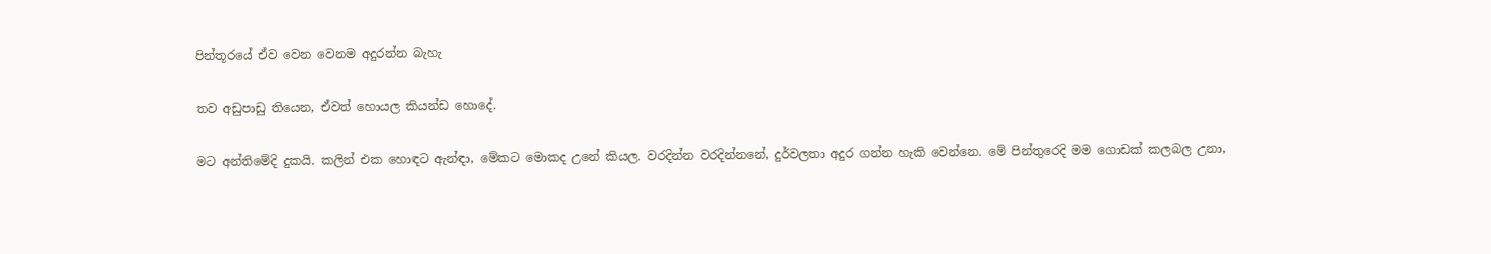පින්තූරයේ ඒව වෙන වෙනම අදුරන්න බැහැ

තව අඩුපාඩු තියෙන, ඒවත් හොයල කියන්ඩ හොදේ.

මට අන්තිමේදි දුකයි. කලින් එක හොඳට ඇන්ඳා, මේකට මොකද උනේ කියල. වරදින්න වරදින්නනේ, දුර්වලතා අදුර ගන්න හැකි වෙන්නෙ. මේ පින්තුරෙදි මම ගොඩක් කලබල උනා,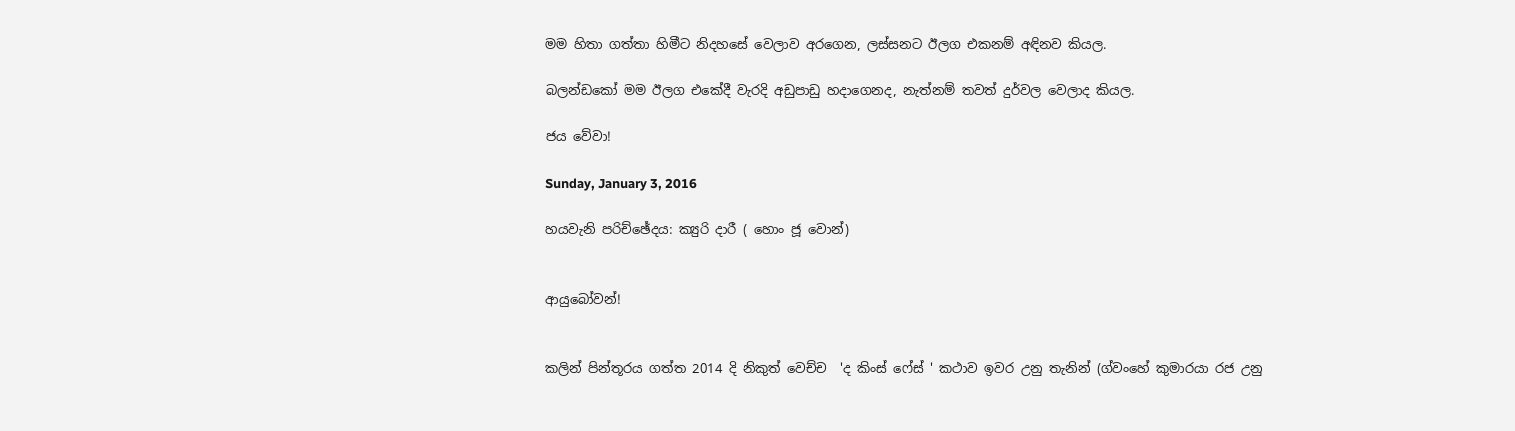මම හිතා ගත්තා හිමීට නිදහසේ වෙලාව අරගෙන, ලස්සනට ඊලග එකනම් අඳිනව කියල.

බලන්ඩකෝ මම ඊලග එකේදී වැරදි අඩුපාඩු හදාගෙනද, නැත්නම් තවත් දුර්වල වෙලාද කියල.

ජය වේවා!

Sunday, January 3, 2016

හයවැනි පරිච්ඡේදය: ක්‍යුරි දාරී ( හොං ජූ වොන්)


ආයුබෝවන්!


කලින් පින්තූරය ගත්ත 2014 දි නිකුත් වෙච්ච  'ද කිංස් ෆේස් ' කථාව ඉවර උනු තැනින් (ග්වංහේ කුමාරයා රජ උනු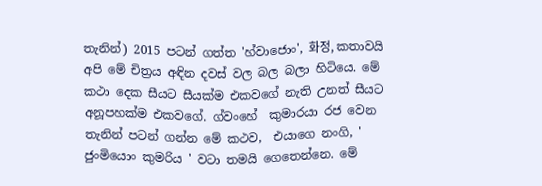තැනින්) 2015 පටන් ගත්ත 'හ්වාජොං', 화정, කතාවයි අපි මේ චිත්‍රය අඳින දවස් වල බල බලා හිටියෙ. මේ කථා දෙක සීයට සීයක්ම එකවගේ නැති උනත් සීයට අනූපහක්ම එකවගේ. ග්වංහේ  කුමාරයා රජ වෙන තැනින් පටන් ගන්න මේ කථව,  එයාගෙ නංගි, ' ජුංමියොං කුමරිය ' වටා තමයි ගෙතෙන්නෙ. මේ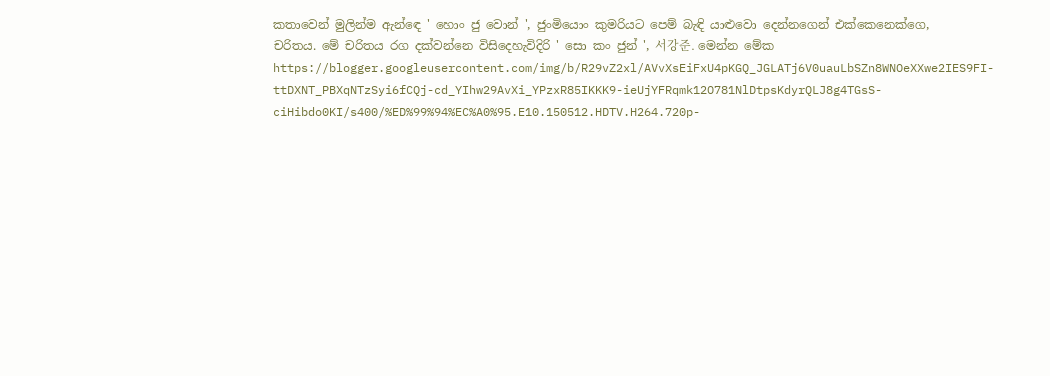කතාවෙන් මුලින්ම ඇන්ඳෙ ' හොං ජු වොන් ', ජුංමියොං කුමරියට පෙම් බැඳි යාළුවො දෙන්නගෙන් එක්කෙනෙක්ගෙ, චරිතය. මේ චරිතය රග දක්වන්නෙ විසිදෙහැවිදිරි ' සො කං ජුන් ', 서강준. මෙන්න මේක https://blogger.googleusercontent.com/img/b/R29vZ2xl/AVvXsEiFxU4pKGQ_JGLATj6V0uauLbSZn8WNOeXXwe2IES9FI-ttDXNT_PBXqNTzSyi6fCQj-cd_YIhw29AvXi_YPzxR85IKKK9-ieUjYFRqmk12O781NlDtpsKdyrQLJ8g4TGsS-ciHibdo0KI/s400/%ED%99%94%EC%A0%95.E10.150512.HDTV.H264.720p-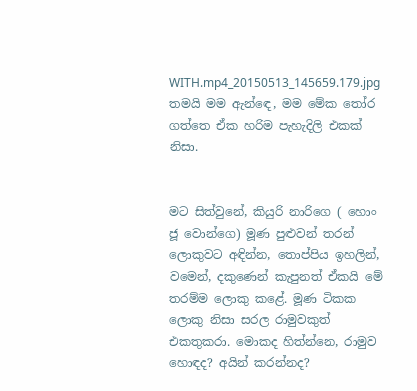WITH.mp4_20150513_145659.179.jpg තමයි මම ඇන්ඳෙ, මම මේක තෝර ගත්තෙ ඒක හරිම පැහැදිලි එකක් නිසා.


මට සිත්වුනේ, කියුරි නාරිගෙ ( හොං ජූ වොන්ගෙ) මූණ පුළුවන් තරන් ලොකුවට අඳින්න, තොප්පිය ඉහලින්, වමෙන්, දකුණෙන් කැපුනත් ඒකයි මේ තරම්ම ලොකු කළේ. මූණ ටිකක ලොකු නිසා සරල රාමුවකුත් එකතුකරා. මොකද හිත්න්නෙ, රාමුව හොඳද? අයින් කරන්නද?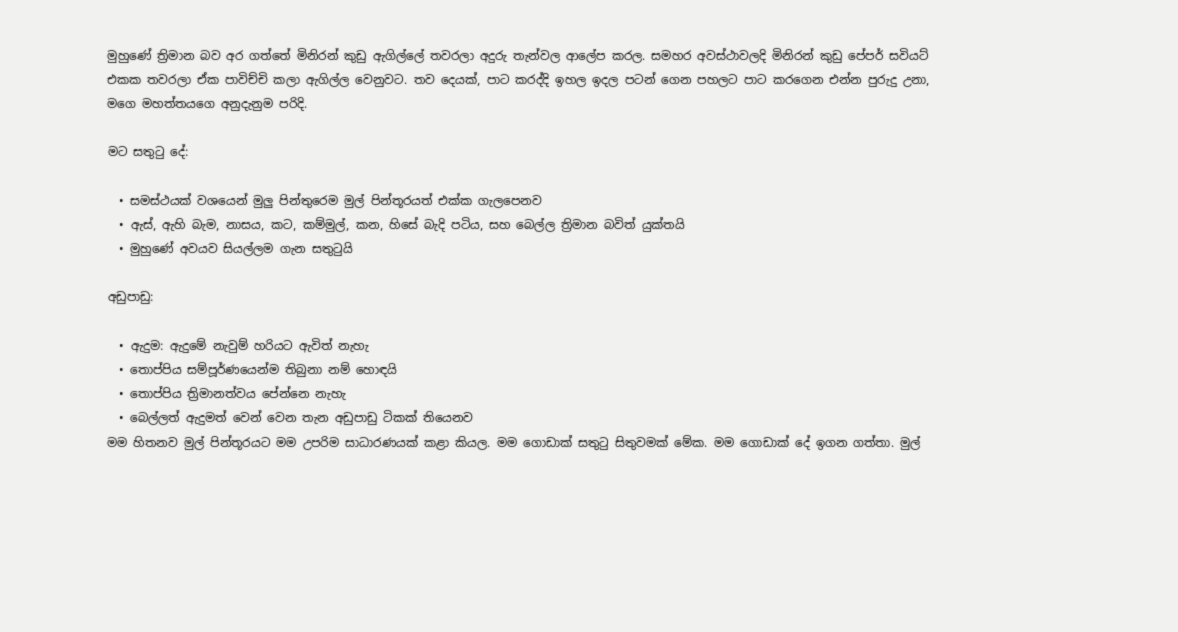මුහුණේ ත්‍රිමාන බව අර ගත්තේ මිනිරන් කුඩු ඇගිල්ලේ තවරලා අදුරු තැන්වල ආලේප කරල. සමහර අවස්ථාවලදි මිනිරන් කුඩු පේපර් සවියට් එකක තවරලා ඒක පාවිච්චි කලා ඇගිල්ල වෙනුවට. තව දෙයක්, පාට කරද්දි ඉහල ඉදල පටන් ගෙන පහලට පාට කරගෙන එන්න පුරුදු උනා, මගෙ මහත්තයගෙ අනුදැනුම පරිදි.

මට සතුටු දේ:

  • සමස්ථයක් වශයෙන් මුලු පින්තුරෙම මුල් පින්තූරයත් එක්ක ගැලපෙනව
  • ඇස්, ඇහි බැම, නාසය, කට, කම්මුල්, කන, හිසේ බැදි පටිය, සහ බෙල්ල ත්‍රිමාන බවිත් යුක්තයි
  • මුහුණේ අවයව සියල්ලම ගැන සතුටුයි

අඩුපාඩු:

  • ඇදුම: ඇදුමේ නැවුම් හරියට ඇවිත් නැහැ
  • තොප්පිය සම්පූර්ණයෙන්ම තිබුනා නම් හොඳයි
  • තොප්පිය ත්‍රිමානත්වය පේන්නෙ නැහැ
  • බෙල්ලත් ඇදුමත් වෙන් වෙන තැන අඩුපාඩු ටිකක් තියෙනව
මම හිතනව මුල් පින්තූරයට මම උපරිම සාධාරණයක් කළා කියල. මම ගොඩාක් සතුටු සිතුවමක් මේක. මම ගොඩාක් දේ ඉගන ගත්තා. මුල්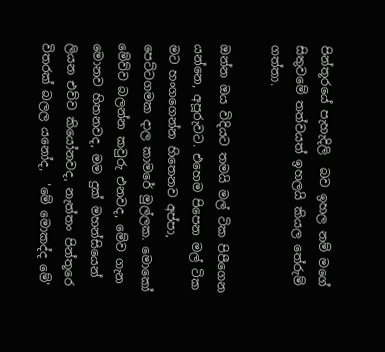පින්තූරයේ පැහැදිලි  බව ඉහල නම් මගේ සිතුවමේ තත්වයත් ඉහලයි කියල තේරුම් ගත්තා.

ඔන්න ඔය විදියට තමයි මල් ටික පිපීගෙන යන්නෙ, අපූරුවට. එහෙම පිපෙන මල් ටික මට හංගගෙන්න හිතෙනව අප්පා, පෙට්ටගමක දාල කාමරේ මුල්ලක. මොකෝ මේව්ව බලන්න කවුරු එනවද, මේව ගැන මොනව හිතනවද, මම දුක් මහන්සියෙන් ලියන එව්ව කියෝනවද, නැත්තං පින්තූරෙ විතරක් බලල යනෝද,  'මේ මොකද්ද මේ'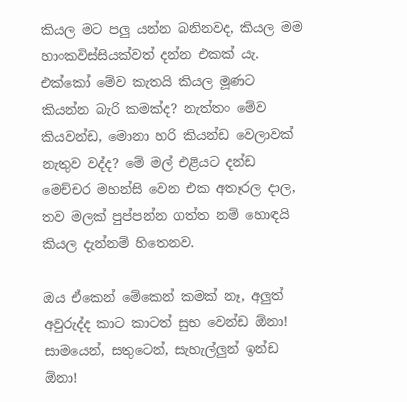කියල මට පලු යන්න බනිනවද, කියල මම හාංකවිස්සියක්වත් දන්න එකක්‍ යැ. එක්කෝ මේව කැතයි කියල මූණට කියන්න බැරි කමක්ද? නැත්තං මේව කියවන්ඩ, මොනා හරි කියන්ඩ වෙලාවක් නැතුව වද්ද? මේ මල් එළියට දන්ඩ මෙච්චර මහන්සි වෙන එක අතෑරල දාල, තව මලක් පුප්පන්න ගත්ත නම් හොඳයි කියල දැන්නම් හිතෙනව.

ඔය ඒකෙන් මේකෙන් කමක් නෑ, අලුත් අවුරුද්ද කාට කාටත් සුභ වෙන්ඩ ඕනා! සාමයෙන්, සතුටෙන්, සැහැල්ලුන් ඉන්ඩ ඕනා!